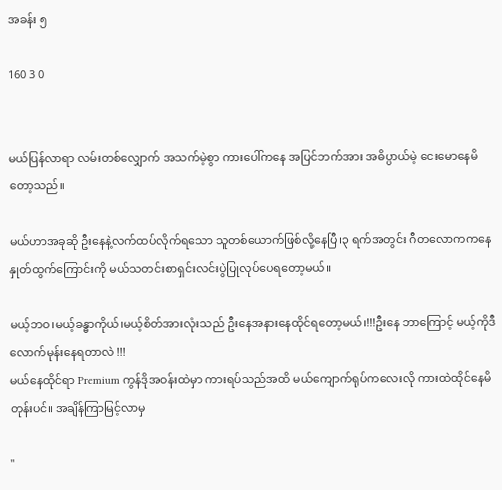အခန်း ၅

160 3 0


မယ်ပြန်လာရာ လမ်းတစ်လျှောက် အသက်မဲ့စွာ ကားပေါ်ကနေ အပြင်ဘက်အား အဓိပ္ပာယ်မဲ့ ငေးမောနေမိတော့သည်။

မယ်ဟာအခုဆို ဦးနေနဲ့လက်ထပ်လိုက်ရသော သူတစ်ယောက်ဖြစ်လို့နေပြီ၊၃ ရက်အတွင်း ဂီတလောကကနေ နှုတ်ထွက်ကြောင်းကို မယ်သတင်းစာရှင်းလင်းပွဲပြုလုပ်ပေရတော့မယ်။

မယ့်ဘဝ၊မယ့်ခန္ဓာကိုယ်၊မယ့်စိတ်အားလုံးသည် ဦးနေအနားနေထိုင်ရတော့မယ်၊!!!ဦးနေ ဘာကြောင့် မယ့်ကိုဒီလောက်မုန်းနေရတာလဲ !!!
မယ်နေထိုင်ရာ Premium ကွန်ဒိုအဝန်းထဲမှာ ကားရပ်သည်အထိ မယ်ကျောက်ရုပ်ကလေးလို ကားထဲထိုင်နေမိတုန်းပင်။ အချိန်ကြာမြင့်လာမှ

"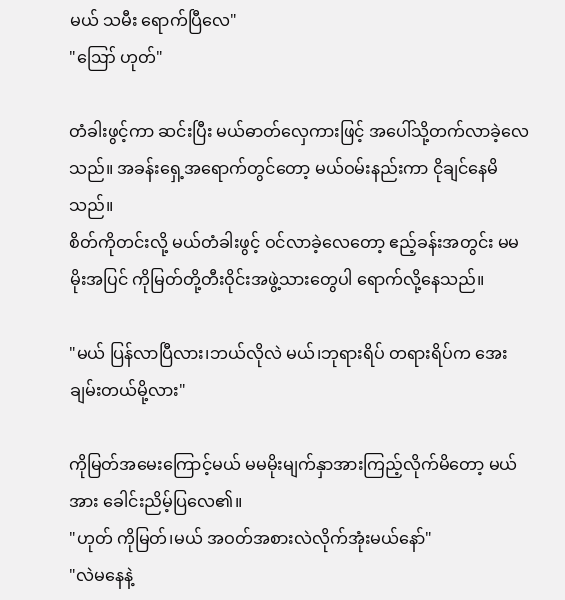မယ် သမီး ရောက်ပြီလေ"
"ဪ ဟုတ်"

တံခါးဖွင့်ကာ ဆင်းပြီး မယ်ဓာတ်လှေကားဖြင့် အပေါ်သို့တက်လာခဲ့လေသည်။ အခန်းရှေ့အရောက်တွင်တော့ မယ်ဝမ်းနည်းကာ ငိုချင်နေမိသည်။
စိတ်ကိုတင်းလို့ မယ်တံခါးဖွင့် ဝင်လာခဲ့လေတော့ ဧည့်ခန်းအတွင်း မမမိုးအပြင် ကိုမြတ်တို့တီးဝိုင်းအဖွဲ့သားတွေပါ ရောက်လို့နေသည်။

"မယ် ပြန်လာပြီလား၊ဘယ်လိုလဲ မယ်၊ဘုရားရိပ် တရားရိပ်က အေးချမ်းတယ်မို့လား"

ကိုမြတ်အမေးကြောင့်မယ် မမမိုးမျက်နှာအားကြည့်လိုက်မိတော့ မယ်အား ခေါင်းညိမ့်ပြလေ၏။
"ဟုတ် ကိုမြတ်၊မယ် အဝတ်အစားလဲလိုက်အုံးမယ်နော်"
"လဲမနေနဲ့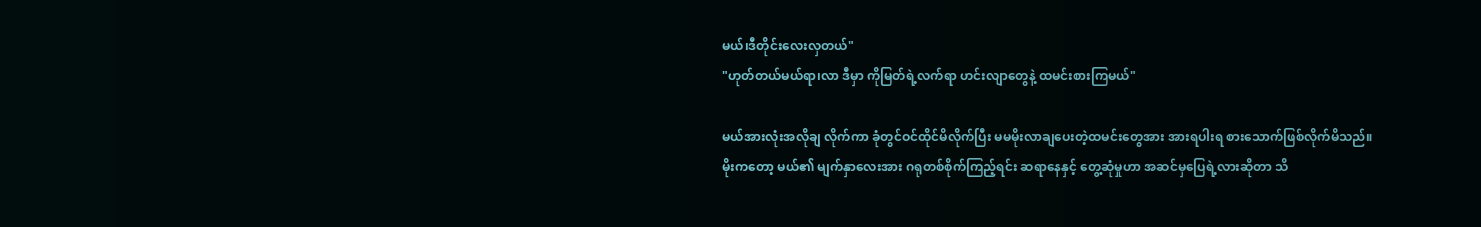မယ်၊ဒီတိုင်းလေးလှတယ်"
"ဟုတ်တယ်မယ်ရာ၊လာ ဒီမှာ ကိုမြတ်ရဲ့လက်ရာ ဟင်းလျာတွေနဲ့ ထမင်းစားကြမယ်"

မယ်အားလုံးအလိုချ လိုက်ကာ ခုံတွင်ဝင်ထိုင်မိလိုက်ပြီး မမမိုးလာချပေးတဲ့ထမင်းတွေအား အားရပါးရ စားသောက်ဖြစ်လိုက်မိသည်။
မိုးကတော့ မယ်၏ မျက်နှာလေးအား ဂရုတစ်စိုက်ကြည့်ရင်း ဆရာနေနှင့် တွေ့ဆုံမှုဟာ အဆင်မှပြေရဲ့လားဆိုတာ သိ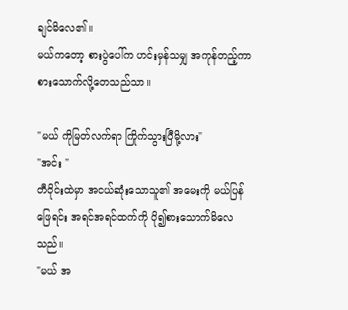ချင်မိလေ၏။
မယ်ကတော့ စားပွဲပေါ်က ဟင်းမှန်သမျှ အကုန်တည့်ကာ စားသောက်လို့တေသည်သာ။

"မယ် ကိုမြတ်လက်ရာ ကြိုက်သွားပြီမို့လား"
"အင်း "
တီဝိုင်းထဲမှာ အငယ်ဆုံးသောသူ၏ အမေးကို မယ်ပြန်ဖြေရင်း အရင်အရင်ထက်ကို ပို၍စားသောက်မိလေသည်။
"မယ် အ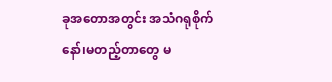ခုအတောအတွင်း အသံဂရုစိုက်နော်၊မတည့်တာတွေ မ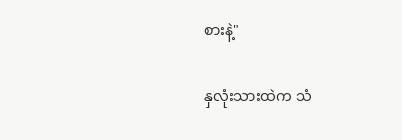စားနဲ့"

နှလုံးသားထဲက သံ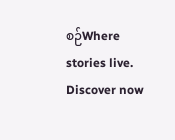စဉ်Where stories live. Discover now